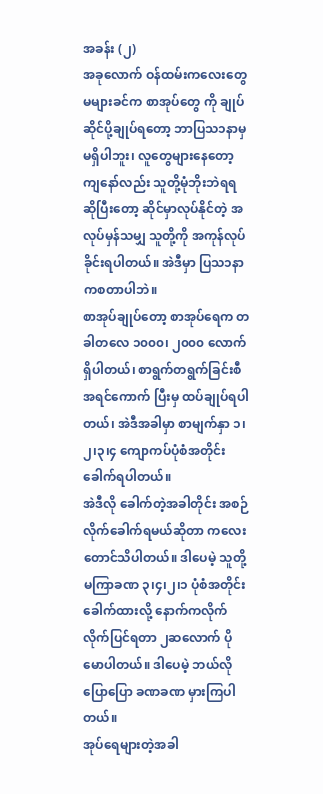အခန်း (၂)
အခုလောက် ဝန်ထမ်းကလေးတွေ မများခင်က စာအုပ်တွေ ကို ချုပ်ဆိုင်ပို့ချုပ်ရတော့ ဘာပြသ၁နာမှ မရှိပါဘူး၊ လူတွေများနေတော့ ကျနော်လည်း သူတို့မုံဘိုးဘဲရရ ဆိုပြီးတော့ ဆိုင်မှာလုပ်နိုင်တဲ့ အလုပ်မှန်သမျှ သူတို့ကို အကုန်လုပ်ခိုင်းရပါတယ်။ အဲဒီမှာ ပြသ၁နာ ကစတာပါဘဲ။
စာအုပ်ချုပ်တော့ စာအုပ်ရေက တခါတလေ ၁၀၀၀၊ ၂၀၀၀ လောက်ရှိပါတယ်၊ စာရွက်တရွက်ခြင်းစီ အရင်ကောက် ပြီးမှ ထပ်ချုပ်ရပါတယ်၊ အဲဒီအခါမှာ စာမျက်နှာ ၁၊၂၊၃၊၄ ကျောကပ်ပုံစံအတိုင်း ခေါက်ရပါတယ်။
အဲဒီလို ခေါက်တဲ့အခါတိုင်း အစဉ်လိုက်ခေါက်ရမယ်ဆိုတာ ကလေးတောင်သိပါတယ်။ ဒါပေမဲ့ သူတို့ မကြာခဏ ၃၊၄၊၂၊၁ ပုံစံအတိုင်း ခေါက်ထားလို့ နောက်ကလိုက် လိုက်ပြင်ရတာ ၂ဆလောက် ပိုမောပါတယ်။ ဒါပေမဲ့ ဘယ်လိုပြောပြော ခဏခဏ မှားကြပါတယ်။
အုပ်ရေများတဲ့အခါ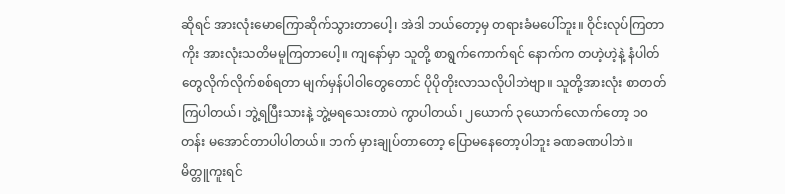ဆိုရင် အားလုံးမောကြောဆိုက်သွားတာပေါ့၊ အဲဒါ ဘယ်တော့မှ တရားခံမပေါ်ဘူး။ ဝိုင်းလုပ်ကြတာကိုး အားလုံးသတိမမူကြတာပေါ့။ ကျနော်မှာ သူတို့ စာရွက်ကောက်ရင် နောက်က တဟဲ့ဟဲ့နဲ့ နံပါတ်တွေလိုက်လိုက်စစ်ရတာ မျက်မှန်ပါဝါတွေတောင် ပိုပိုတိုးလာသလိုပါဘဲဗျာ။ သူတို့အားလုံး စာတတ်ကြပါတယ်၊ ဘွဲ့ရပြီးသားနဲ့ ဘွဲ့မရသေးတာပဲ ကွာပါတယ်၊ ၂ယောက် ၃ယောက်လောက်တော့ ၁၀တန်း မအောင်တာပါပါတယ်။ ဘက် မှားချုပ်တာတော့ ပြောမနေတော့ပါဘူး ခဏခဏပါဘဲ။
မိတ္တူကူးရင်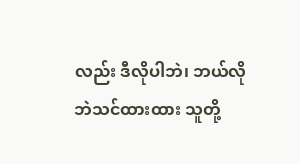လည်း ဒီလိုပါဘဲ၊ ဘယ်လိုဘဲသင်ထားထား သူတို့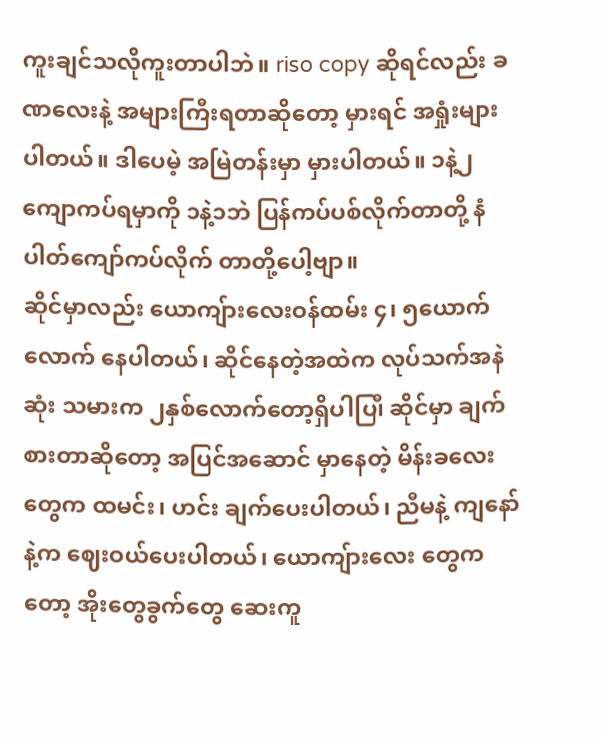ကူးချင်သလိုကူးတာပါဘဲ။ riso copy ဆိုရင်လည်း ခဏလေးနဲ့ အများကြီးရတာဆိုတော့ မှားရင် အရှုံးများပါတယ်။ ဒါပေမဲ့ အမြဲတန်းမှာ မှားပါတယ်။ ၁နဲ့၂ကျောကပ်ရမှာကို ၁နဲ့၁ဘဲ ပြန်ကပ်ပစ်လိုက်တာတို့ နံပါတ်ကျော်ကပ်လိုက် တာတို့ပေါ့ဗျာ။
ဆိုင်မှာလည်း ယောကျ်ားလေးဝန်ထမ်း ၄၊ ၅ယောက်လောက် နေပါတယ်၊ ဆိုင်နေတဲ့အထဲက လုပ်သက်အနဲဆုံး သမားက ၂နှစ်လောက်တော့ရှိပါပြ၊ီ ဆိုင်မှာ ချက်စားတာဆိုတော့ အပြင်အဆောင် မှာနေတဲ့ မိန်းခလေးတွေက ထမင်း၊ ဟင်း ချက်ပေးပါတယ်၊ ညီမနဲ့ ကျနော်နဲ့က ဈေးဝယ်ပေးပါတယ်၊ ယောကျ်ားလေး တွေကတော့ အိုးတွေခွက်တွေ ဆေးကူ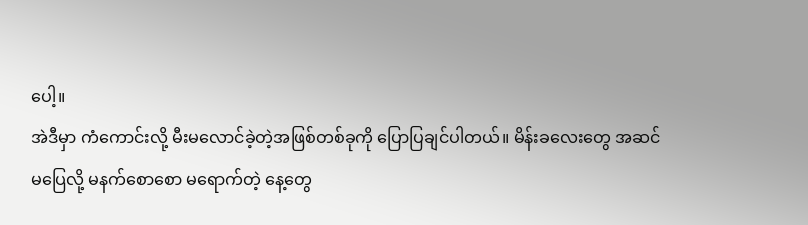ပေါ့။
အဲဒီမှာ ကံကောင်းလို့ မီးမလောင်ခဲ့တဲ့အဖြစ်တစ်ခုကို ပြောပြချင်ပါတယ်။ မိန်းခလေးတွေ အဆင်မပြေလို့ မနက်စောစော မရောက်တဲ့ နေ့တွေ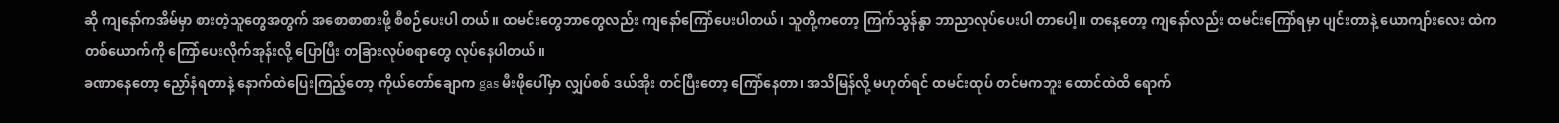ဆို ကျနော်ကအိမ်မှာ စားတဲ့သူတွေအတွက် အစောစာစားဖို့ စီစဉ်ပေးပါ တယ်။ ထမင်းတွေဘာတွေလည်း ကျနော်ကြော်ပေးပါတယ်၊ သူတို့ကတော့ ကြက်သွန်နွာ ဘာညာလုပ်ပေးပါ တာပေါ့။ တနေ့တော့ ကျနော်လည်း ထမင်းကြော်ရမှာ ပျင်းတာနဲ့ ယောကျာ်းလေး ထဲကတစ်ယောက်ကို ကြော်ပေးလိုက်အုန်းလို့ ပြောပြီး တခြားလုပ်စရာတွေ လုပ်နေပါတယ်။
ခဏာနေတော့ ညှော်နံရတာနဲ့ နောက်ထဲပြေးကြည့်တော့ ကိုယ်တော်ချောက gas မီးဖိုပေါ်မှာ လျှပ်စစ် ဒယ်အိုး တင်ပြီးတော့ ကြော်နေတာ၊ အသိမြန်လို့ မဟုတ်ရင် ထမင်းထုပ် တင်မကဘူး ထောင်ထဲထိ ရောက်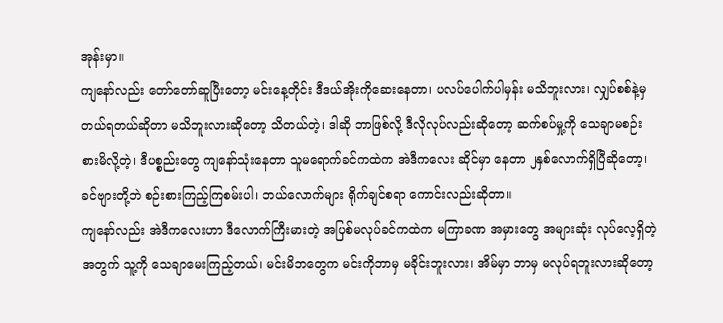အုန်းမှာ။
ကျနော်လည်း တော်တော်ဆူပြီးတော့ မင်းနေ့တိုင်း ဒီဒယ်အိုးကိုဆေးနေတာ၊ ပလပ်ပေါက်ပါမှန်း မသိဘူးလား၊ လျှပ်စစ်နဲ့မှ တယ်ရတယ်ဆိုတာ မသိဘူးလားဆိုတော့ သိတယ်တဲ့၊ ဒါဆို ဘာဖြစ်လို့ ဒီလိုလုပ်လည်းဆိုတော့ ဆက်စပ်မှု့ကို သေချာမစဉ်းစားမိလို့တဲ့၊ ဒီပစ္စည်းတွေ ကျနော်သုံးနေတာ သူမရောက်ခင်ကထဲက အဲဒီကလေး ဆိုင်မှာ နေတာ ၂နှစ်လောက်ရှိပြီဆိုတော့၊ ခင်ဗျားတို့ဘဲ စဉ်းစားကြည့်ကြစမ်းပါ၊ ဘယ်လောက်များ ရိုက်ချင်စရာ ကောင်းလည်းဆိုတာ။
ကျနော်လည်း အဲဒီကလေးဟာ ဒီလောက်ကြီးမားတဲ့ အပြစ်မလုပ်ခင်ကထဲက မကြာခဏ အမှားတွေ အများဆုံး လုပ်လေ့ရှိတဲ့အတွက် သူ့ကို သေချာမေးကြည့်တယ်၊ မင်းမိဘတွေက မင်းကိုဘာမှ မခိုင်းဘူးလား၊ အိမ်မှာ ဘာမှ မလုပ်ရဘူးလားဆိုတော့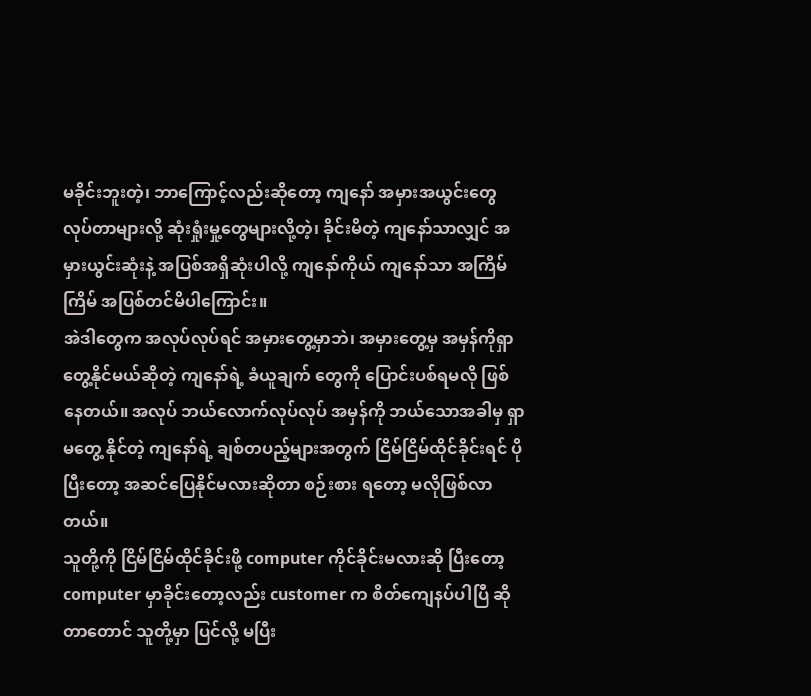မခိုင်းဘူးတဲ့၊ ဘာကြောင့်လည်းဆိုတော့ ကျနော် အမှားအယွင်းတွေ လုပ်တာများလို့ ဆုံးရှုံးမှု့တွေများလို့တဲ့၊ ခိုင်းမိတဲ့ ကျနော်သာလျှင် အမှားယွင်းဆုံးနဲ့ အပြစ်အရှိဆုံးပါလို့ ကျနော်ကိုယ် ကျနော်သာ အကြိမ်ကြိမ် အပြစ်တင်မိပါကြောင်း။
အဲဒါတွေက အလုပ်လုပ်ရင် အမှားတွေ့မှာဘဲ၊ အမှားတွေ့မှ အမှန်ကိုရှာတွေ့နိုင်မယ်ဆိုတဲ့ ကျနော်ရဲ့ ခံယူချက် တွေကို ပြောင်းပစ်ရမလို ဖြစ်နေတယ်။ အလုပ် ဘယ်လောက်လုပ်လုပ် အမှန်ကို ဘယ်သောအခါမှ ရှာမတွေ့ နိုင်တဲ့ ကျနော်ရဲ့ ချစ်တပည့်များအတွက် ငြိမ်ငြိမ်ထိုင်ခိုင်းရင် ပိုပြီးတော့ အဆင်ပြေနိုင်မလားဆိုတာ စဉ်းစား ရတော့ မလိုဖြစ်လာတယ်။
သူတို့ကို ငြိမ်ငြိမ်ထိုင်ခိုင်းဖို့ computer ကိုင်ခိုင်းမလားဆို ပြီးတော့ computer မှာခိုင်းတော့လည်း customer က စိတ်ကျေနပ်ပါပြီ ဆိုတာတောင် သူတို့မှာ ပြင်လို့ မပြီး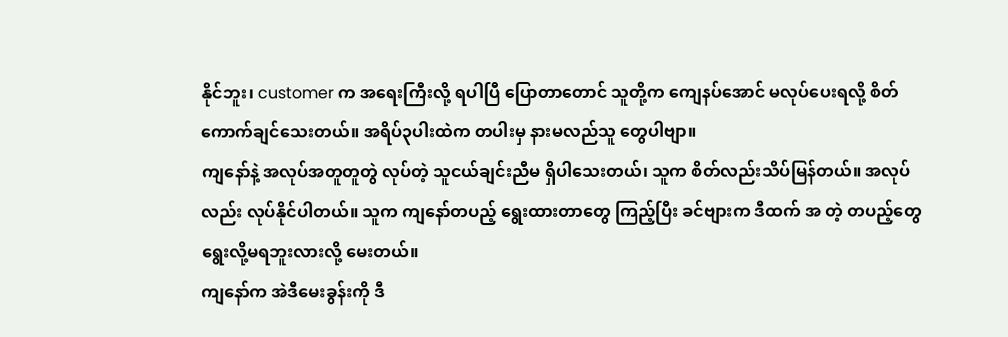နိုင်ဘူး၊ customer က အရေးကြီးလို့ ရပါပြီ ပြောတာတောင် သူတို့က ကျေနပ်အောင် မလုပ်ပေးရလို့ စိတ်ကောက်ချင်သေးတယ်။ အရိပ်၃ပါးထဲက တပါးမှ နားမလည်သူ တွေပါဗျာ။
ကျနော်နဲ့ အလုပ်အတူတူတွဲ လုပ်တဲ့ သူငယ်ချင်းညီမ ရှိပါသေးတယ်၊ သူက စိတ်လည်းသိပ်မြန်တယ်။ အလုပ်လည်း လုပ်နိုင်ပါတယ်။ သူက ကျနော်တပည့် ရွေးထားတာတွေ ကြည့်ပြီး ခင်ဗျားက ဒီထက် အ တဲ့ တပည့်တွေ ရွေးလို့မရဘူးလားလို့ မေးတယ်။
ကျနော်က အဲဒီမေးခွန်းကို ဒီ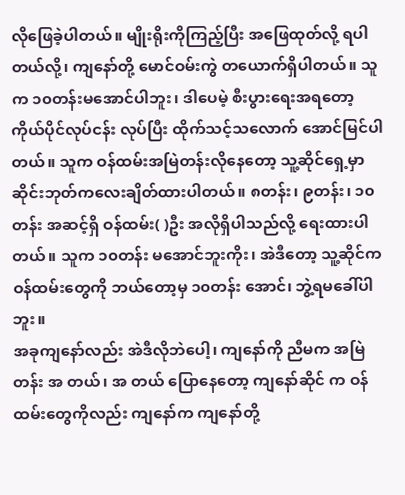လိုဖြေခဲ့ပါတယ်။ မျိုးရိုးကိုကြည့်ပြီး အဖြေထုတ်လို့ ရပါတယ်လို့၊ ကျနော်တို့ မောင်ဝမ်းကွဲ တယောက်ရှိပါတယ်။ သူက ၁၀တန်းမအောင်ပါဘူး၊ ဒါပေမဲ့ စီးပွားရေးအရတော့ ကိုယ်ပိုင်လုပ်ငန်း လုပ်ပြီး ထိုက်သင့်သလောက် အောင်မြင်ပါတယ်။ သူက ဝန်ထမ်းအမြဲတန်းလိုနေတော့ သူ့ဆိုင်ရှေ့မှာ ဆိုင်းဘုတ်ကလေးချိတ်ထားပါတယ်။ ၈တန်း၊ ၉တန်း၊ ၁၀တန်း အဆင့်ရှိ ဝန်ထမ်း( )ဦး အလိုရှိပါသည်လို့ ရေးထားပါတယ်။ သူက ၁၀တန်း မအောင်ဘူးကိုး၊ အဲဒီတော့ သူ့ဆိုင်က ဝန်ထမ်းတွေကို ဘယ်တော့မှ ၁၀တန်း အောင်၊ ဘွဲ့ရမခေါ်ပါဘူး။
အခုကျနော်လည်း အဲဒီလိုဘဲပေါ့၊ ကျနော်ကို ညီမက အမြဲတန်း အ တယ်၊ အ တယ် ပြောနေတော့ ကျနော်ဆိုင် က ဝန်ထမ်းတွေကိုလည်း ကျနော်က ကျနော်တို့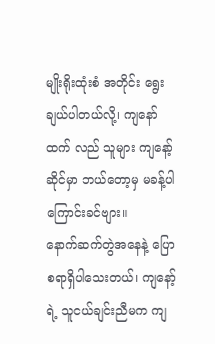မျိုးရိုးထုံးစံ အတိုင်း ရွေးချယ်ပါတယ်လို့၊ ကျနော်ထက် လည် သူများ ကျနော့်ဆိုင်မှာ ဘယ်တော့မှ မခန့်ပါကြောင်းခင်ဗျား။
နောက်ဆက်တွဲအနေနဲ့ ပြောစရာရှိပါသေးတယ်၊ ကျနော့်ရဲ့ သူငယ်ချင်းညီမက ကျ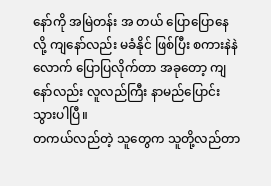နော်ကို အမြဲတန်း အ တယ် ပြောပြောနေလို့ ကျနော်လည်း မခံနိုင် ဖြစ်ပြီး စကားနဲနဲလောက် ပြောပြလိုက်တာ အခုတော့ ကျနော်လည်း လူလည်ကြီး နာမည်ပြောင်းသွားပါပြီ။
တကယ်လည်တဲ့ သူတွေက သူတို့လည်တာ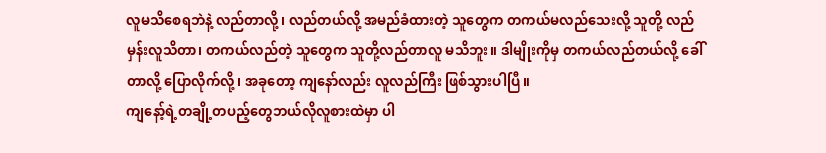လူမသိစေရဘဲနဲ့ လည်တာလို့၊ လည်တယ်လို့ အမည်ခံထားတဲ့ သူတွေက တကယ်မလည်သေးလို့ သူတို့ လည်မှန်းလူသိတာ၊ တကယ်လည်တဲ့ သူတွေက သူတို့လည်တာလူ မသိဘူး။ ဒါမျိုးကိုမှ တကယ်လည်တယ်လို့ ခေါ်တာလို့ ပြောလိုက်လို့၊ အခုတော့ ကျနော်လည်း လူလည်ကြီး ဖြစ်သွားပါပြီ။
ကျနော့်ရဲ့တချို့တပည့်တွေဘယ်လိုလူစားထဲမှာ ပါ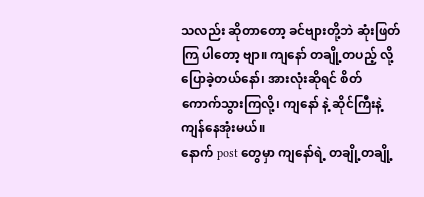သလည်း ဆိုတာတော့ ခင်ဗျားတို့ဘဲ ဆုံးဖြတ်ကြ ပါတော့ ဗျာ။ ကျနော် တချို့တပည့် လို့ ပြောခဲ့တယ်နော်၊ အားလုံးဆိုရင် စိတ်ကောက်သွားကြလို့၊ ကျနော် နဲ့ ဆိုင်ကြီးနဲ့ ကျန်နေအုံးမယ်။
နောက် post တွေမှာ ကျနော်ရဲ့ တချို့တချို့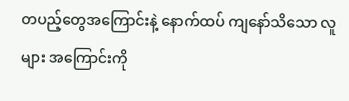တပည့်တွေအကြောင်းနဲ့ နောက်ထပ် ကျနော်သိသော လူများ အကြောင်းကို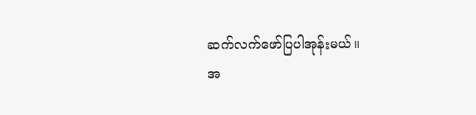ဆက်လက်ဖော်ပြပါအုန်းမယ်။
အ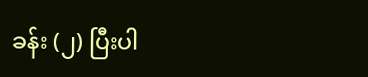ခန်း (၂) ပြီးပါ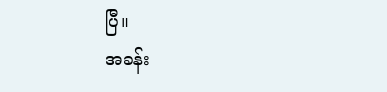ပြီ။
အခန်း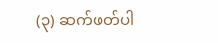(၃) ဆက်ဖတ်ပါ